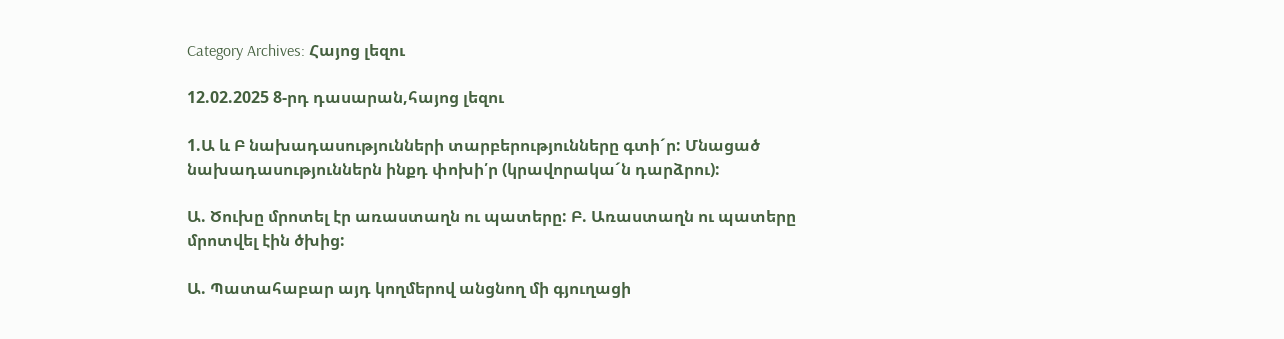Category Archives: Հայոց լեզու

12.02.2025 8-րդ դասարան,հայոց լեզու

1.Ա և Բ նախադասությունների տարբերությունները գտի´ր: Մնացած նախադասություններն ինքդ փոխի՛ր (կրավորակա´ն դարձրու):

Ա. Ծուխը մրոտել էր առաստաղն ու պատերը: Բ. Առաստաղն ու պատերը մրոտվել էին ծխից:

Ա. Պատահաբար այդ կողմերով անցնող մի գյուղացի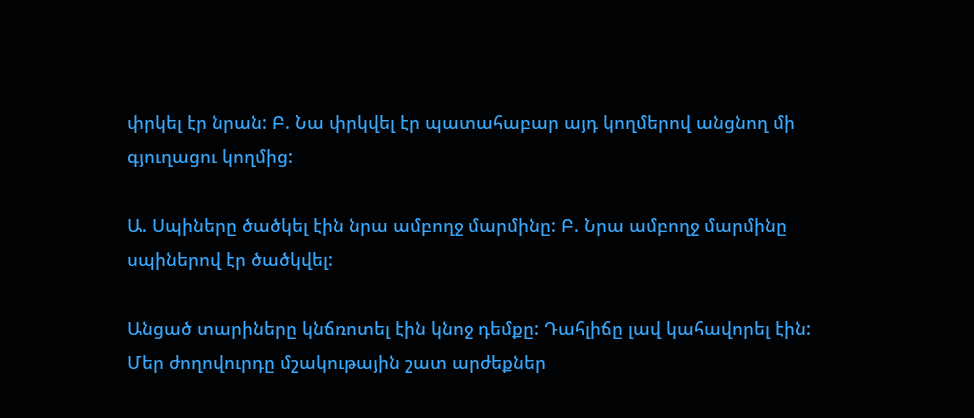փրկել էր նրան: Բ. Նա փրկվել էր պատահաբար այդ կողմերով անցնող մի գյուղացու կողմից:

Ա. Սպիները ծածկել էին նրա ամբողջ մարմինը: Բ. Նրա ամբողջ մարմինը սպիներով էր ծածկվել:

Անցած տարիները կնճռոտել էին կնոջ դեմքը: Դահլիճը լավ կահավորել էին: Մեր ժողովուրդը մշակութային շատ արժեքներ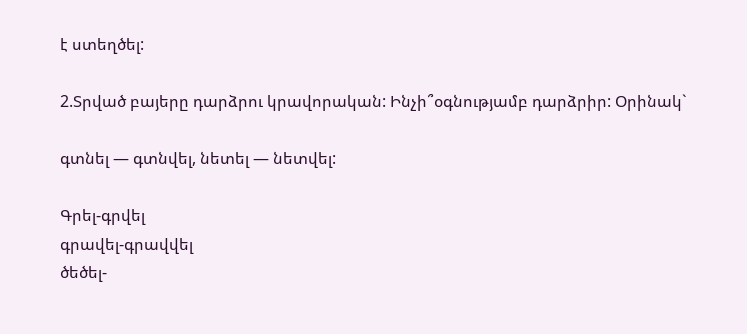է ստեղծել:

2.Տրված բայերը դարձրու կրավորական: Ինչի՞օգնությամբ դարձրիր: Օրինակ`

գտնել — գտնվել, նետել — նետվել:

Գրել-գրվել
գրավել-գրավվել
ծեծել-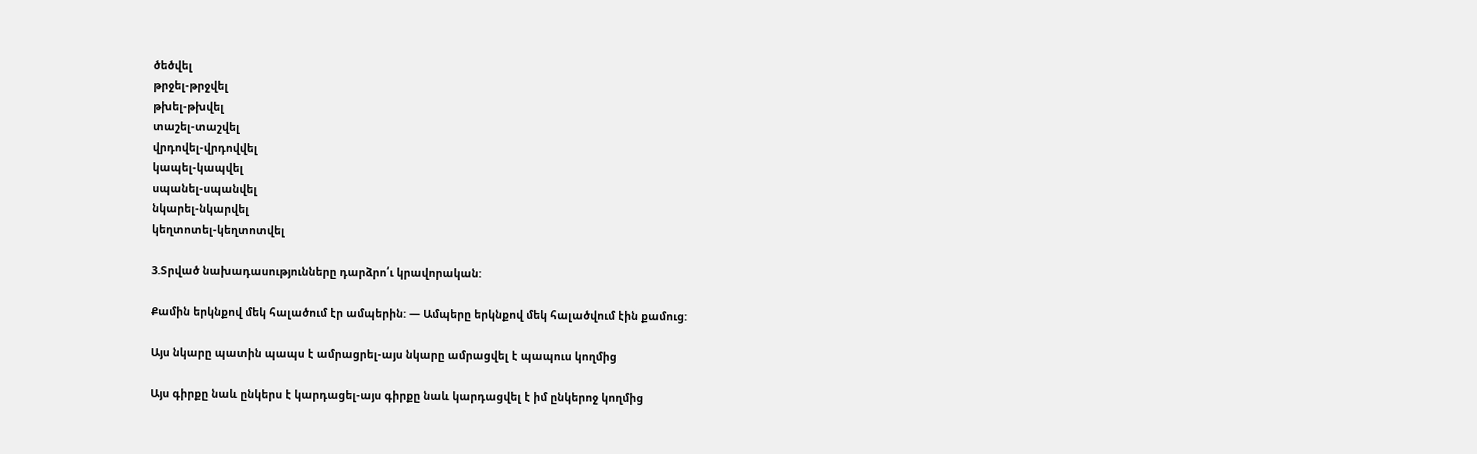ծեծվել
թրջել-թրջվել
թխել-թխվել
տաշել-տաշվել
վրդովել-վրդովվել
կապել-կապվել
սպանել-սպանվել
նկարել-նկարվել
կեղտոտել-կեղտոտվել

3.Տրված նախադասությունները դարձրո՛ւ կրավորական:

Քամին երկնքով մեկ հալածում էր ամպերին: — Ամպերը երկնքով մեկ հալածվում էին քամուց:

Այս նկարը պատին պապս է ամրացրել-այս նկարը ամրացվել է պապուս կողմից

Այս գիրքը նաև ընկերս է կարդացել-այս գիրքը նաև կարդացվել է իմ ընկերոջ կողմից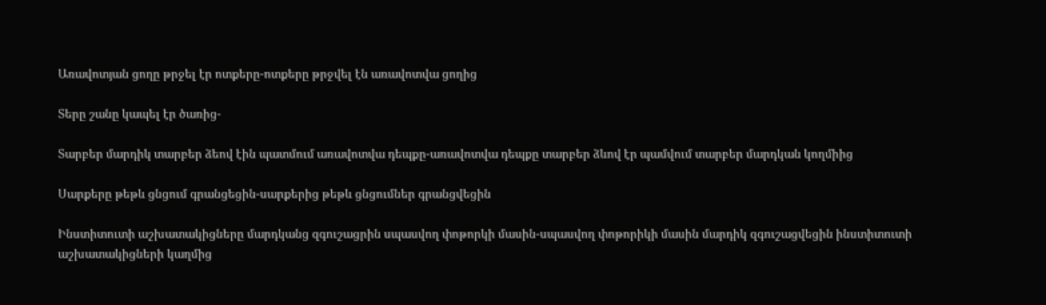Առավոտյան ցողը թրջել էր ոտքերը-ոտքերը թրջվել էն առավոտվա ցողից

Տերը շանը կապել էր ծառից-

Տարբեր մարդիկ տարբեր ձեով էին պատմում առավոտվա դեպքը-առավոտվա դեպքը տարբեր ձևով էր պամվում տարբեր մարդկան կողմիից

Սարքերը թեթև ցնցում գրանցեցին-սարքերից թեթև ցնցումներ գրանցվեցին

Ինստիտուտի աշխատակիցները մարդկանց զգուշացրին սպասվող փոթորկի մասին-սպասվող փոթորիկի մասին մարդիկ զգուշացվեցին ինստիտուտի աշխատակիցների կաղմից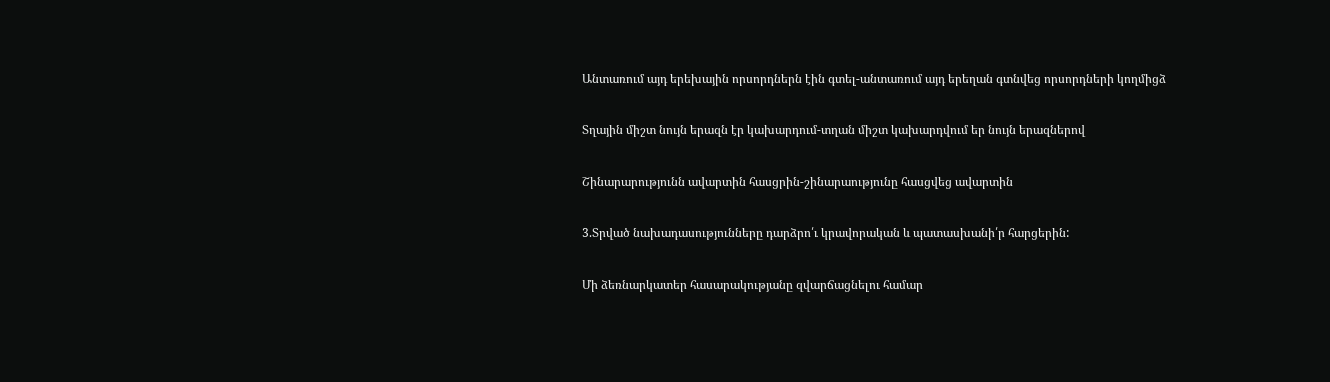Անտառում այդ երեխային որսորդներն էին գտել-անտառում այդ երեղան գտնվեց որսորդների կողմիցձ

Տղային միշտ նույն երազն էր կախարդում-տղան միշտ կախարդվում եր նույն երազներով

Շինարարությունն ավարտին հասցրին-շինարաությունը հասցվեց ավարտին

3.Տրված նախադասությունները դարձրո՛ւ կրավորական և պատասխանի՛ր հարցերին:

Մի ձեռնարկատեր հասարակությանը զվարճացնելու համար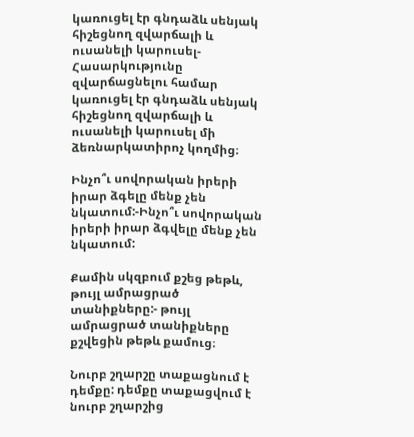կառուցել էր գնդաձև սենյակ հիշեցնող զվարճալի և ուսանելի կարուսել-Հասարկությունը զվարճացնելու համար կառուցել էր գնդաձև սենյակ հիշեցնող զվարճալի և ուսանելի կարուսել մի ձեռնարկատիրոչ կողմից։

Ինչո՞ւ սովորական իրերի իրար ձգելը մենք չեն նկատում:-Ինչո՞ւ սովորական իրերի իրար ձգվելը մենք չեն նկատում:

Քամին սկզբում քշեց թեթև, թույլ ամրացրած տանիքները:- թույլ ամրացրած տանիքները քշվեցին թեթև քամուց։

Նուրբ շղարշը տաքացնում է դեմքը: դեմքը տաքացվում է նուրբ շղարշից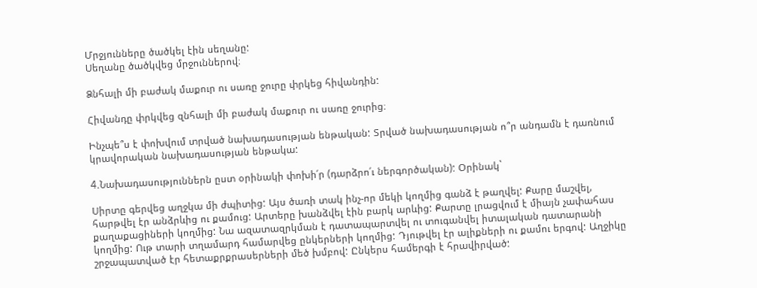Մրջյունները ծածկել էին սեղանը:
Սեղանը ծածկվեց մրջուններով։

Ձնհալի մի բաժակ մաքուր ու սառը ջուրը փրկեց հիվանդին:

Հիվանդը փրկվեց զնհալի մի բաժակ մաքուր ու սառը ջուրից։

Ինչպե՞ս է փոխվում տրված նախադասության ենթական: Տրված նախադասության ո՞ր անդամն է դառնում կրավորական նախադասության ենթակա:

4.Նախադասություններն ըստ օրինակի փոխի՛ր (դարձրո՛ւ ներգործական): Օրինակ`

Սիրտը գերվեց աղջկա մի ժպիտից: Այս ծառի տակ ինչ-որ մեկի կողմից գանձ է թաղվել: Քարը մաշվել, հարթվել էր անձրևից ու քամուց: Արտերը խանձվել էին բարկ արևից: Քարտը լրացվում է միայն չափահաս քաղաքացիների կողմից: Նա ազատազրկման է դատապարտվել ու տուգանվել իտալական դատարանի կողմից: Ութ տարի տղամարդ համարվեց ընկերների կողմից: Դյութվել էր ալիքների ու քամու երգով: Աղջիկը շրջապատված էր հետաքրքրասերների մեծ խմբով: Ընկերս համերգի է հրավիրված: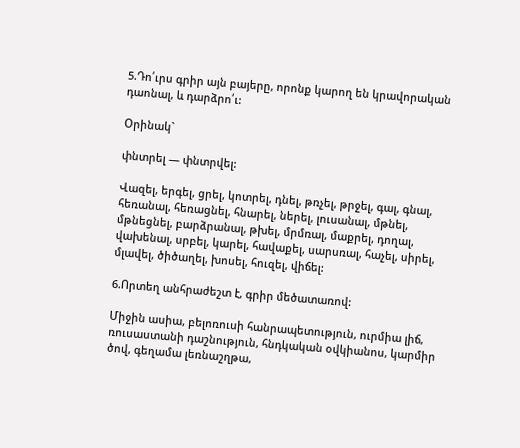5.Դո՛ւրս գրիր այն բայերը, որոնք կարող են կրավորական դաոնալ, և դարձրո՛ւ:

Օրինակ`

փնտրել — փնտրվել:

Վազել, երգել, ցրել, կոտրել, դնել, թռչել, թրջել, գալ, գնալ, հեռանալ, հեռացնել, հնարել, ներել, լուսանալ, մթնել, մթնեցնել, բարձրանալ, թխել, մրմռալ, մաքրել, դողալ, վախենալ, սրբել, կարել, հավաքել, սարսռալ, հաչել, սիրել, մլավել, ծիծաղել, խոսել, հուզել, վիճել:

6.Որտեղ անհրաժեշտ է, գրիր մեծատառով:

Միջին ասիա, բելոռուսի հանրապետություն, ուրմիա լիճ, ռուսաստանի դաշնություն, հնդկական օվկիանոս, կարմիր ծով, գեղամա լեռնաշղթա,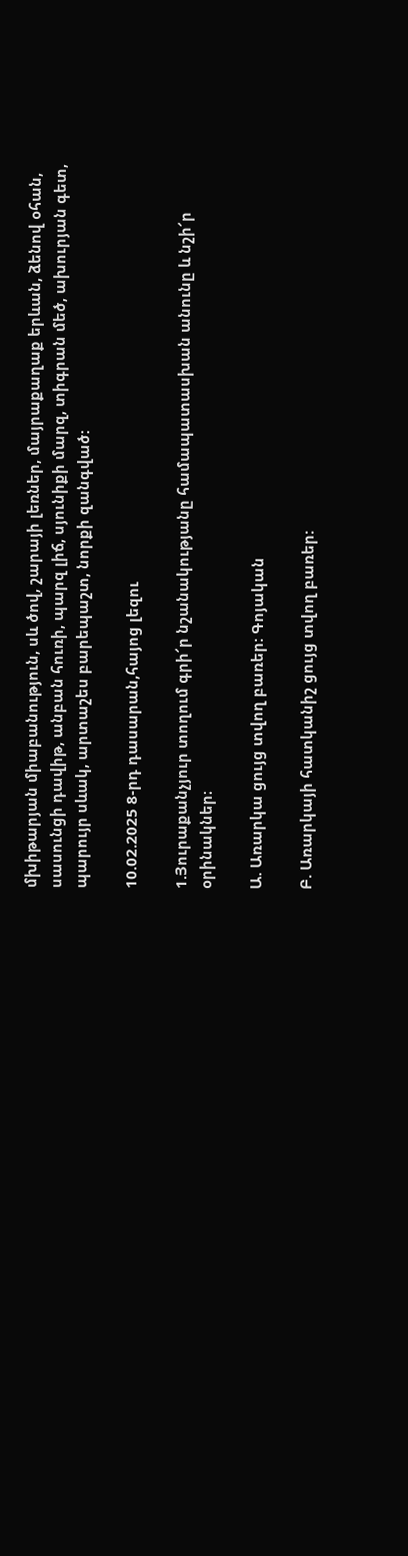մխիթարյան միաբանություն, սև ծով, շարայի լեռներ, մայրաքաղաք երևան, ձենով օհան, սասունցի դավիթ, անբան հուռի, պարզ լիճ, սյունիքի մարզ, տիգրան մեծ, ախուրյան գետ, պարույր սևակ, արտաշես բարեպաշտ, նորքի զանգված:

10.02.2025 8-րդ դասարան,հայոց լեզու

1.Յուրաքանչյուր տողում գրի՜ր նշանակությանը համապատասխան անունը և նշի՜ր օրինակներ։

Ա. Առարկա ցույց տվող բառեր: Գոյական

Բ. Առարկայի հատկանիշ ցույց տվող բառեր: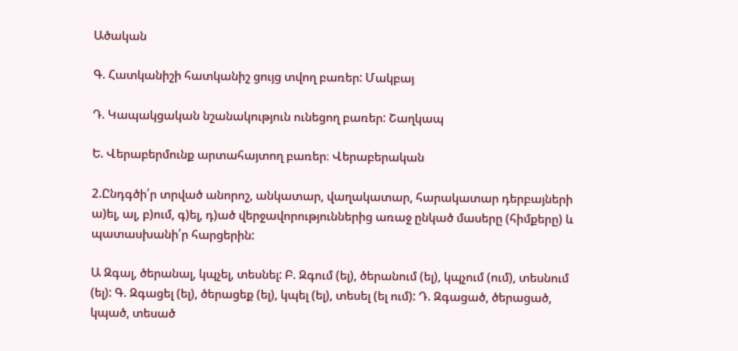Ածական

Գ. Հատկանիշի հատկանիշ ցույց տվող բառեր: Մակբայ

Դ. Կապակցական նշանակություն ունեցող բառեր: Շաղկապ

Ե. Վերաբերմունք արտահայտող բառեր։ Վերաբերական

2.Ընդգծի՛ր տրված անորոշ, անկատար, վաղակատար, հարակատար դերբայների ա)ել, ալ, բ)ում, գ)ել, դ)ած վերջավորություններից առաջ ընկած մասերը (հիմքերը) և պատասխանի՛ր հարցերին:

Ա Զգալ, ծերանալ, կպչել, տեսնել: Բ. Զգում (ել), ծերանում (ել), կպչում (ում), տեսնում (ել): Գ. Զգացել (ել), ծերացեք (ել), կպել (ել), տեսել (ել ում): Դ. Զգացած, ծերացած, կպած, տեսած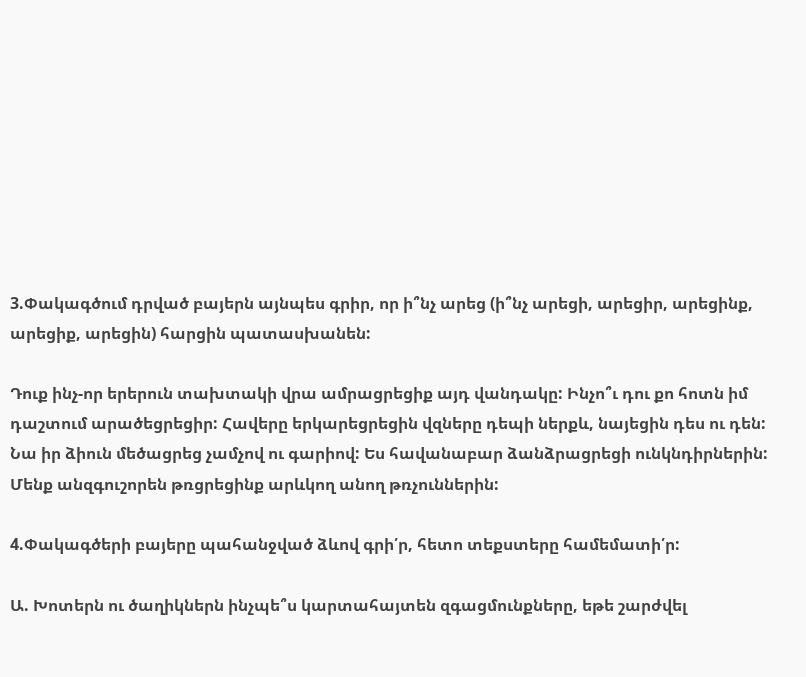3.Փակագծում դրված բայերն այնպես գրիր, որ ի՞նչ արեց (ի՞նչ արեցի, արեցիր, արեցինք, արեցիք, արեցին) հարցին պատասխանեն:

Դուք ինչ-որ երերուն տախտակի վրա ամրացրեցիք այդ վանդակը: Ինչո՞ւ դու քո հոտն իմ դաշտում արածեցրեցիր: Հավերը երկարեցրեցին վզները դեպի ներքև, նայեցին դես ու դեն: Նա իր ձիուն մեծացրեց չամչով ու գարիով: Ես հավանաբար ձանձրացրեցի ունկնդիրներին: Մենք անզգուշորեն թռցրեցինք արևկող անող թռչուններին:

4.Փակագծերի բայերը պահանջված ձևով գրի՛ր, հետո տեքստերը համեմատի՛ր:

Ա. Խոտերն ու ծաղիկներն ինչպե՞ս կարտահայտեն զգացմունքները, եթե շարժվել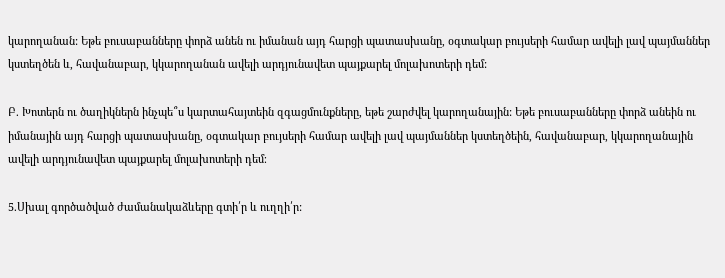կարողանան: Եթե բուսաբանները փորձ անեն ու իմանան այդ հարցի պատասխանը, օգտակար բույսերի համար ավելի լավ պայմաններ կստեղծեն և, հավանաբար, կկարողանան ավելի արդյունավետ պայքարել մոլախոտերի դեմ:

Բ. Խոտերն ու ծաղիկներն ինչպե՞ս կարտահայտեին զգացմունքները, եթե շարժվել կարողանային: Եթե բուսաբանները փորձ անեին ու իմանային այդ հարցի պատասխանը, օգտակար բույսերի համար ավելի լավ պայմաններ կստեղծեին, հավանաբար, կկարողանային ավելի արդյունավետ պայքարել մոլախոտերի դեմ։

5.Սխալ գործածված ժամանակաձևերը գտի՛ր և ուղղի՛ր: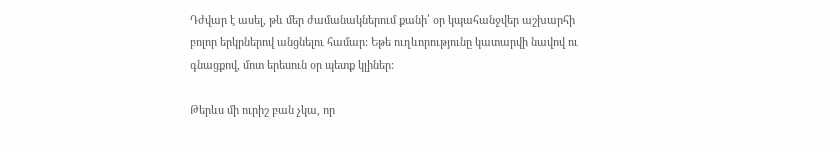Դժվար է ասել, թև մեր ժամանակներում քանի՛ օր կպահանջվեր աշխարհի բոլոր երկրներով անցնելու համար: Եթե ուղևորությունը կատարվի նավով ու գնացքով, մոտ երեսուն օր պետք կլիներ:

Թերևս մի ուրիշ բան չկա, որ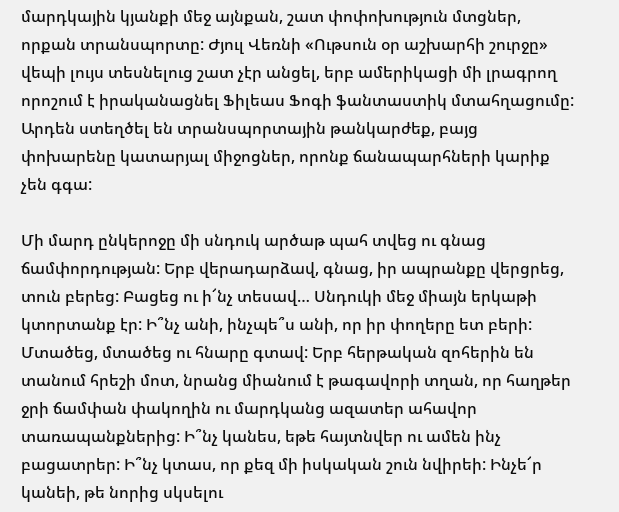մարդկային կյանքի մեջ այնքան, շատ փոփոխություն մտցներ, որքան տրանսպորտը: Ժյուլ Վեռնի «Ութսուն օր աշխարհի շուրջը» վեպի լույս տեսնելուց շատ չէր անցել, երբ ամերիկացի մի լրագրող որոշում է իրականացնել Ֆիլեաս Ֆոգի ֆանտաստիկ մտահղացումը: Արդեն ստեղծել են տրանսպորտային թանկարժեք, բայց փոխարենը կատարյալ միջոցներ, որոնք ճանապարհների կարիք չեն գգա:

Մի մարդ ընկերոջը մի սնդուկ արծաթ պահ տվեց ու գնաց ճամփորդության: Երբ վերադարձավ, գնաց, իր ապրանքը վերցրեց, տուն բերեց: Բացեց ու ի՜նչ տեսավ… Սնդուկի մեջ միայն երկաթի կտորտանք էր: Ի՞նչ անի, ինչպե՞ս անի, որ իր փողերը ետ բերի: Մտածեց, մտածեց ու հնարը գտավ: Երբ հերթական զոհերին են տանում հրեշի մոտ, նրանց միանում է թագավորի տղան, որ հաղթեր ջրի ճամփան փակողին ու մարդկանց ազատեր ահավոր տառապանքներից: Ի՞նչ կանես, եթե հայտնվեր ու ամեն ինչ բացատրեր: Ի՞նչ կտաս, որ քեզ մի իսկական շուն նվիրեի: Ինչե՜ր կանեի, թե նորից սկսելու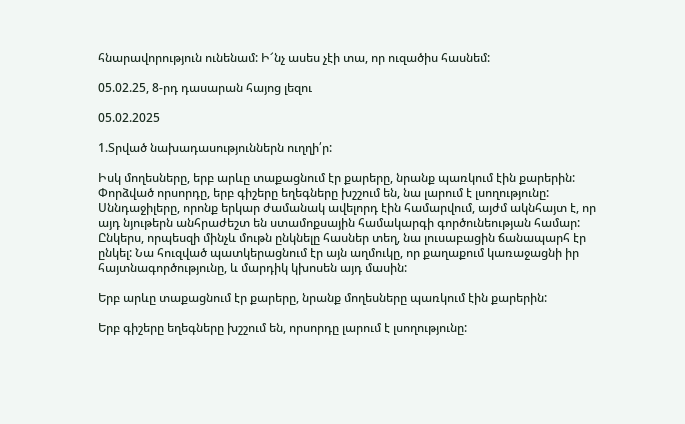հնարավորություն ունենամ: Ի՜նչ ասես չէի տա, որ ուզածիս հասնեմ:

05.02.25, 8-րդ դասարան հայոց լեզու

05.02.2025

1.Տրված նախադասություններն ուղղի՛ր:

Իսկ մողեսները, երբ արևը տաքացնում էր քարերը, նրանք պառկում էին քարերին: Փորձված որսորդը, երբ գիշերը եղեգները խշշում են, նա լարում է լսողությունը: Սննդաջիլերը, որոնք երկար ժամանակ ավելորդ էին համարվում, այժմ ակնհայտ է, որ այդ նյութերն անհրաժեշտ են ստամոքսային համակարգի գործունեության համար: Ընկերս, որպեսզի մինչև մութն ընկնելը հասներ տեղ, նա լուսաբացին ճանապարհ էր ընկել: Նա հուզված պատկերացնում էր այն աղմուկը, որ քաղաքում կառաջացնի իր հայտնագործությունը, և մարդիկ կխոսեն այդ մասին:

Երբ արևը տաքացնում էր քարերը, նրանք մողեսները պառկում էին քարերին:

Երբ գիշերը եղեգները խշշում են, որսորդը լարում է լսողությունը: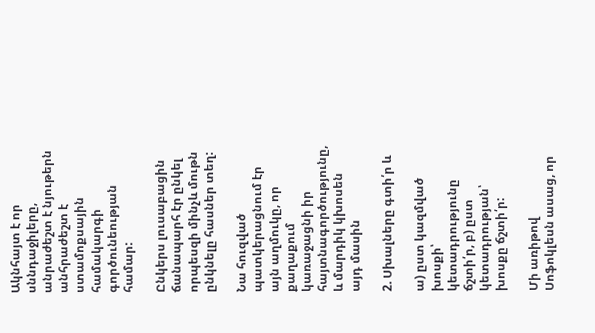Ակնհայտ է որ սննդաջիլերը, անրաժեշտ է նյութերն անհրաժեշտ է ստամոքսային համակարգի գործունեության համար:

Ընկերս լուսաբացին ճանապարհ էր ընկել որպեսզի մինչև մութն ընկնելը հասներ տեղ:

Նա հուզված պատկերացնում էր այն աղմուկը, որ քաղաքում կառաջացնի իր հայտնագործությունը, և մարդիկ կխոսեն այդ մասին

2. Սխալները գտի՛ր և

ա) ըստ կազմված խոսքի՝ կետադրությունը ճշտի՛ր, բ) ըստ կետադրության՝ խոսքը ճշտի՛ր:

Մի առիթով Սոֆոկլեսն ասաց, որ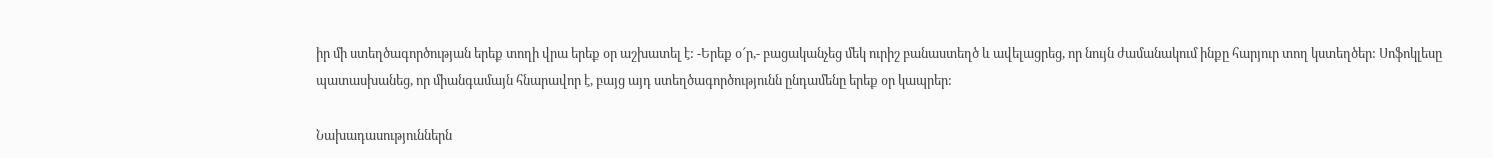իր մի ստեղծագործության երեք տողի վրա երեք օր աշխատել է: -Երեք օ՜ր,- բացականչեց մեկ ուրիշ բանաստեղծ և ավելացրեց, որ նույն ժամանակում ինքը հարյուր տող կստեղծեր: Սոֆոկլեսը պատասխանեց, որ միանգամայն հնարավոր է, բայց այդ ստեղծագործությունն ընդամենը երեք օր կապրեր:

Նախադասություններն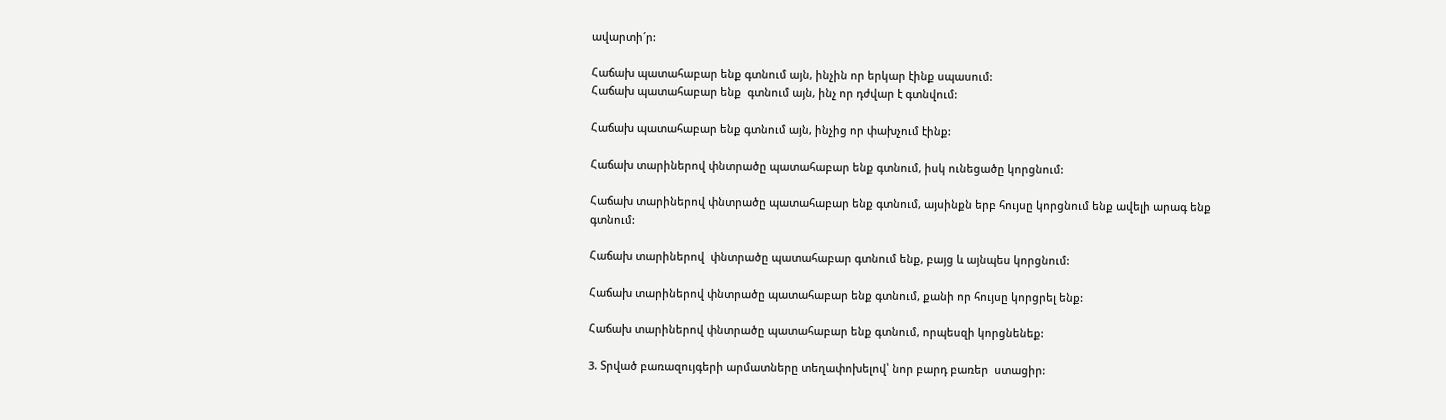ավարտի´ր:

Հաճախ պատահաբար ենք գտնում այն, ինչին որ երկար էինք սպասում:
Հաճախ պատահաբար ենք  գտնում այն, ինչ որ դժվար է գտնվում:

Հաճախ պատահաբար ենք գտնում այն, ինչից որ փախչում էինք:

Հաճախ տարիներով փնտրածը պատահաբար ենք գտնում, իսկ ունեցածը կորցնում:

Հաճախ տարիներով փնտրածը պատահաբար ենք գտնում, այսինքն երբ հույսը կորցնում ենք ավելի արագ ենք գտնում:

Հաճախ տարիներով  փնտրածը պատահաբար գտնում ենք, բայց և այնպես կորցնում:

Հաճախ տարիներով փնտրածը պատահաբար ենք գտնում, քանի որ հույսը կորցրել ենք:

Հաճախ տարիներով փնտրածը պատահաբար ենք գտնում, որպեսզի կորցնենեք:

3. Տրված բառազույգերի արմատները տեղափոխելով՝ նոր բարդ բառեր  ստացիր: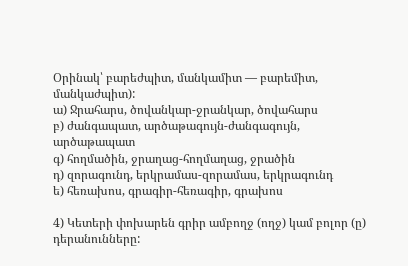Օրինակ՝ բարեժպիտ, մանկամիտ — բարեմիտ, մանկաժպիտ):
ա) Ջրահարս, ծովանկար-ջրանկար, ծովահարս
բ) ժանգապատ, արծաթագույն-ժանգագույն, արծաթապատ
գ) հողմածին, ջրաղաց-հողմաղաց, ջրածին
դ) զորագունդ, երկրամաս-զորամաս, երկրագունդ
ե) հեռախոս, գրագիր-հեռագիր, գրախոս

4) Կետերի փոխարեն գրիր ամբողջ (ողջ) կամ բոլոր (ը) դերանունները: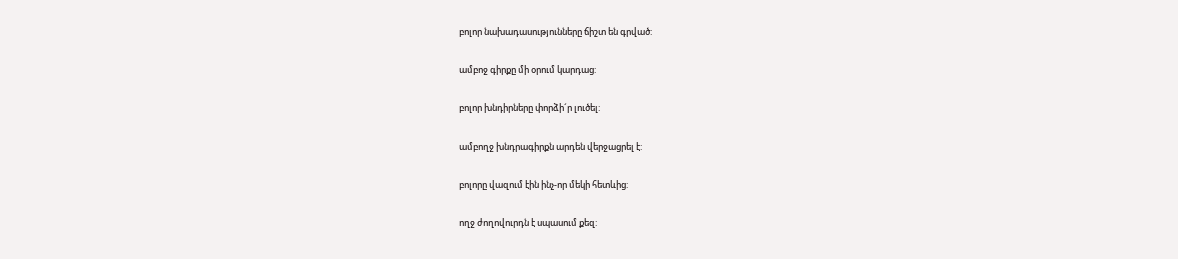բոլոր նախադասությունները ճիշտ են գրված:

ամբոջ գիրքը մի օրում կարդաց:

բոլոր խնդիրները փորձի´ր լուծել:

ամբողջ խնդրագիրքն արդեն վերջացրել է:

բոլորը վազում էին ինչ-որ մեկի հետևից:

ողջ ժողովուրդն է սպասում քեզ: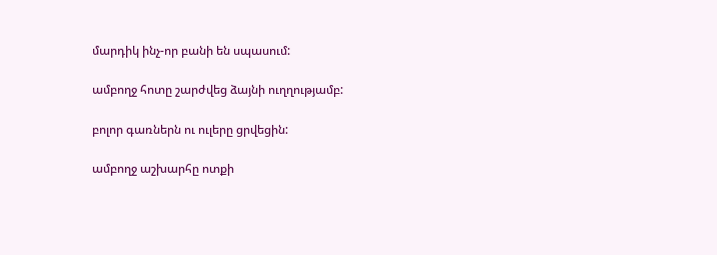մարդիկ ինչ-որ բանի են սպասում:

ամբողջ հոտը շարժվեց ձայնի ուղղությամբ:

բոլոր գառներն ու ուլերը ցրվեցին:

ամբողջ աշխարհը ոտքի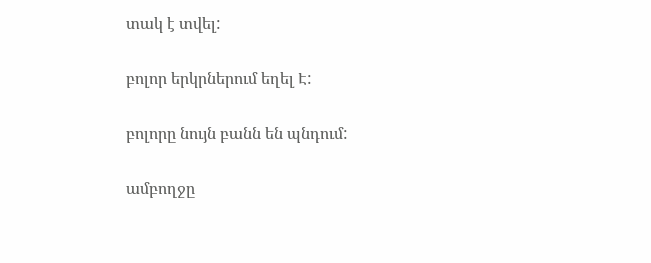տակ է տվել:

բոլոր երկրներում եղել Է:

բոլորը նույն բանն են պնդում:

ամբողջը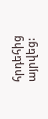հրդեհից այրվեց: